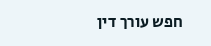חפש עורך דין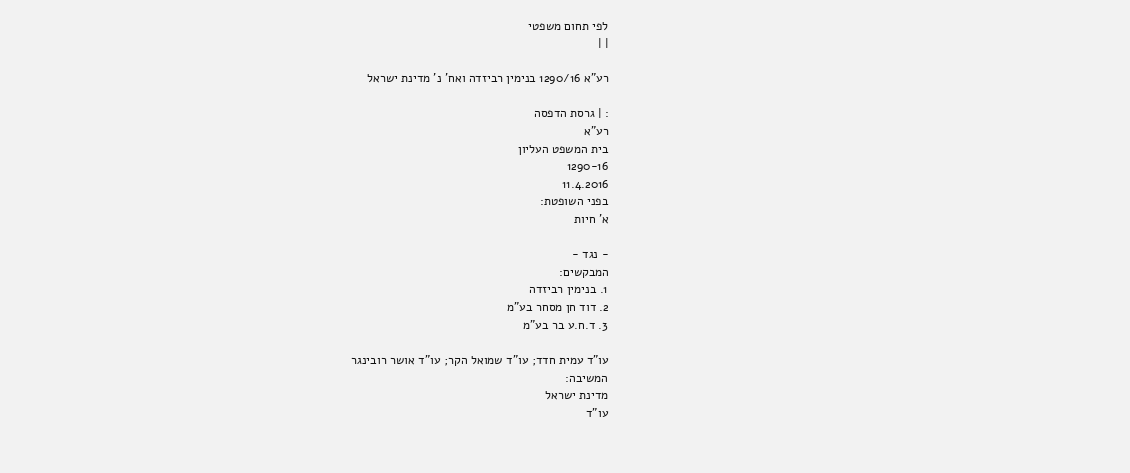לפי תחום משפטי
| |

רע"א 1290/16 בנימין רביזדה ואח' נ' מדינת ישראל

: | גרסת הדפסה
רע"א
בית המשפט העליון
1290-16
11.4.2016
בפני השופטת:
א' חיות

- נגד -
המבקשים:
1. בנימין רביזדה
2. דוד חן מסחר בע"מ
3. ד.ח.ע בר בע"מ

עו"ד עמית חדד; עו"ד שמואל הקר; עו"ד אושר רובינגר
המשיבה:
מדינת ישראל
עו"ד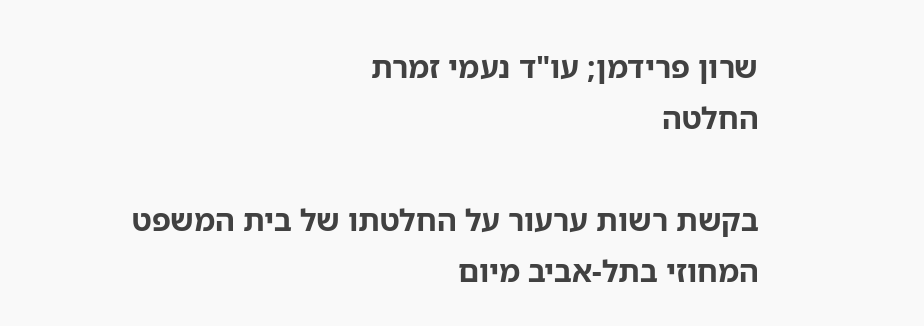שרון פרידמן; עו"ד נעמי זמרת
החלטה

בקשת רשות ערעור על החלטתו של בית המשפט המחוזי בתל-אביב מיום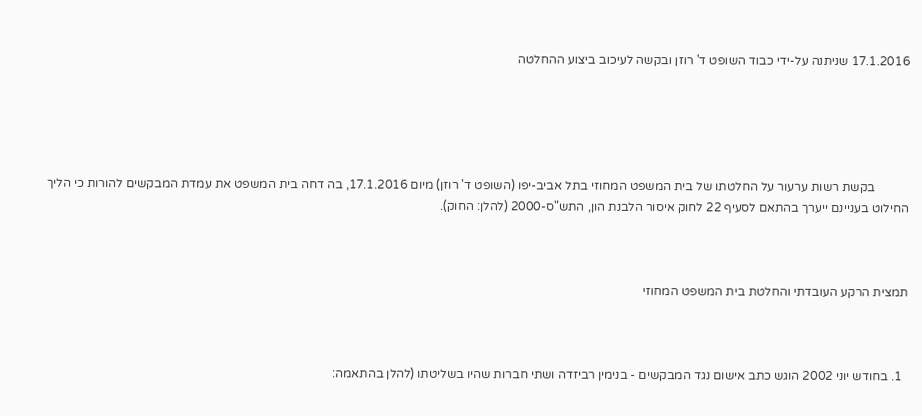17.1.2016 שניתנה על-ידי כבוד השופט ד' רוזן ובקשה לעיכוב ביצוע ההחלטה





           בקשת רשות ערעור על החלטתו של בית המשפט המחוזי בתל אביב-יפו (השופט ד' רוזן) מיום 17.1.2016, בה דחה בית המשפט את עמדת המבקשים להורות כי הליך החילוט בעניינם ייערך בהתאם לסעיף 22 לחוק איסור הלבנת הון, התש"ס-2000 (להלן: החוק).



תמצית הרקע העובדתי והחלטת בית המשפט המחוזי



  1. בחודש יוני 2002 הוגש כתב אישום נגד המבקשים - בנימין רביזדה ושתי חברות שהיו בשליטתו (להלן בהתאמה: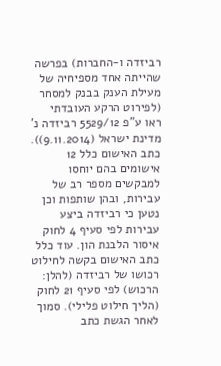רביזדה ו-החברות) בפרשה שהייתה אחד מספיחיה של מעילת הענק בבנק למסחר (לפירוט הרקע העובדתי ראו ע"פ 5529/12 רביזדה נ' מדינת ישראל (9.11.2014)). כתב האישום כלל 12 אישומים בהם יוחסו למבקשים מספר רב של עבירות, ובהן שותפות וכן נטען כי רביזדה ביצע עבירות לפי סעיף 4 לחוק איסור הלבנת הון. עוד כלל כתב האישום בקשה לחילוט רכושו של רביזדה (להלן: הרכוש) לפי סעיף 21 לחוק (הליך חילוט פלילי). סמוך לאחר הגשת כתב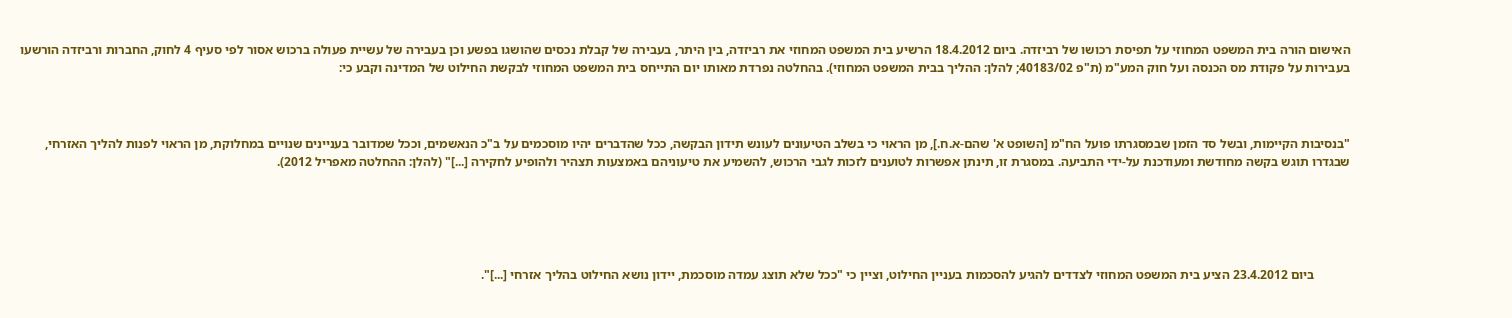האישום הורה בית המשפט המחוזי על תפיסת רכושו של רביזדה. ביום 18.4.2012 הרשיע בית המשפט המחוזי את רביזדה, בין היתר, בעבירה של קבלת נכסים שהושגו בפשע וכן בעבירה של עשיית פעולה ברכוש אסור לפי סעיף 4 לחוק, החברות ורביזדה הורשעו בעבירות על פקודת מס הכנסה ועל חוק המע"מ (ת"פ 40183/02; להלן: ההליך בבית המשפט המחוזי). בהחלטה נפרדת מאותו יום התייחס בית המשפט המחוזי לבקשת החילוט של המדינה וקבע כי:



"בנסיבות הקיימות, ובשל סד הזמן שבמסגרתו פועל הח"מ [השופט א' שהם-א.ח.], מן הראוי כי בשלב הטיעונים לעונש תידון הבקשה, ככל שהדברים יהיו מוסכמים על ב"כ הנאשמים, וככל שמדובר בעניינים שנויים במחלוקת, מן הראוי לפנות להליך האזרחי, שבגדרו תוגש בקשה מחודשת ומעודכנת על-ידי התביעה. במסגרת זו, תינתן אפשרות לטוענים לזכות לגבי הרכוש, להשמיע את טיעוניהם באמצעות תצהיר ולהופיע לחקירה [...]" (להלן: ההחלטה מאפריל 2012).





           ביום 23.4.2012 הציע בית המשפט המחוזי לצדדים להגיע להסכמות בעניין החילוט, וציין כי "ככל שלא תוצג עמדה מוסכמת, יידון נושא החילוט בהליך אזרחי [...]".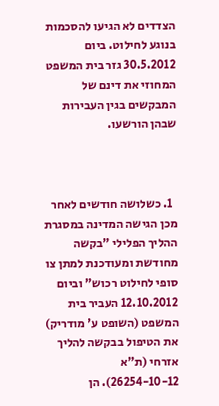הצדדים לא הגיעו להסכמות בנוגע לחילוט. ביום 30.5.2012 גזר בית המשפט המחוזי את דינם של המבקשים בגין העבירות שבהן הורשעו.



  1. כשלושה חודשים לאחר מכן הגישה המדינה במסגרת ההליך הפלילי "בקשה מחודשת ומעודכנת למתן צו סופי לחילוט רכוש" וביום 12.10.2012 העביר בית המשפט (השופט ע' מודריק) את הטיפול בבקשה להליך אזרחי (ת"א 26254-10-12). הן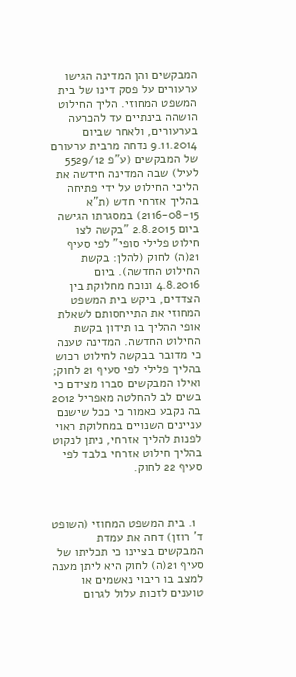המבקשים והן המדינה הגישו ערעורים על פסק דינו של בית המשפט המחוזי. הליך החילוט הושהה בינתיים עד להכרעה בערעורים, ולאחר שביום 9.11.2014 נדחה מרבית ערעורם של המבקשים (ע"פ 5529/12 לעיל) שבה המדינה חידשה את הליכי החילוט על ידי פתיחה בהליך אזרחי חדש (ת"א 2116-08-15) במסגרתו הגישה ביום 2.8.2015 "בקשה לצו חילוט פלילי סופי" לפי סעיף 21(ה) לחוק (להלן: בקשת החילוט החדשה). ביום 4.8.2016 ונוכח מחלוקת בין הצדדים, ביקש בית המשפט המחוזי את התייחסותם לשאלת אופי ההליך בו תידון בקשת החילוט החדשה. המדינה טענה כי מדובר בבקשה לחילוט רכוש בהליך פלילי לפי סעיף 21 לחוק; ואילו המבקשים סברו מצידם כי בשים לב להחלטה מאפריל 2012 בה נקבע כאמור כי ככל שישנם עניינים השנויים במחלוקת ראוי לפנות להליך אזרחי, ניתן לנקוט בהליך חילוט אזרחי בלבד לפי סעיף 22 לחוק.



  1. בית המשפט המחוזי (השופט ד' רוזן) דחה את עמדת המבקשים בציינו כי תכליתו של סעיף 21(ה) לחוק היא ליתן מענה למצב בו ריבוי נאשמים או טוענים לזכות עלול לגרום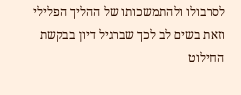לסרבולו ולהתמשכותו של ההליך הפלילי וזאת בשים לב לכך שברגיל דיון בבקשת החילוט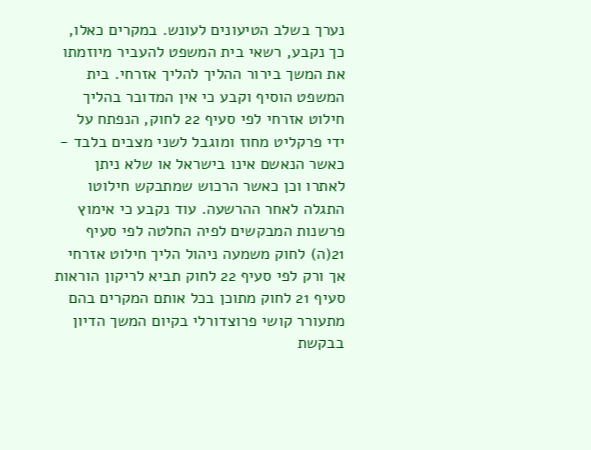נערך בשלב הטיעונים לעונש. במקרים כאלו, כך נקבע, רשאי בית המשפט להעביר מיוזמתו את המשך בירור ההליך להליך אזרחי. בית המשפט הוסיף וקבע כי אין המדובר בהליך חילוט אזרחי לפי סעיף 22 לחוק, הנפתח על ידי פרקליט מחוז ומוגבל לשני מצבים בלבד - כאשר הנאשם אינו בישראל או שלא ניתן לאתרו וכן כאשר הרכוש שמתבקש חילוטו התגלה לאחר ההרשעה. עוד נקבע כי אימוץ פרשנות המבקשים לפיה החלטה לפי סעיף 21(ה) לחוק משמעה ניהול הליך חילוט אזרחי אך ורק לפי סעיף 22 לחוק תביא לריקון הוראות סעיף 21 לחוק מתוכן בכל אותם המקרים בהם מתעורר קושי פרוצדורלי בקיום המשך הדיון בבקשת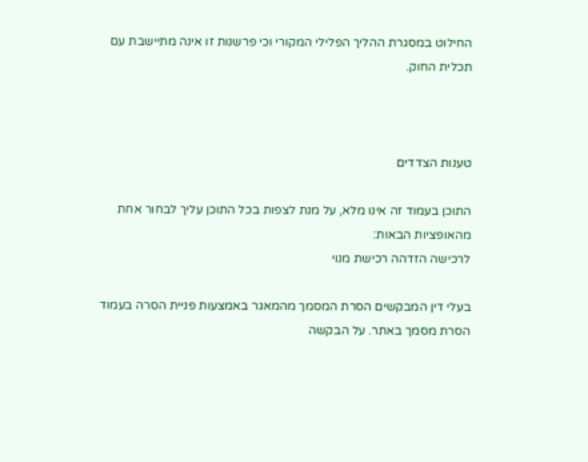החילוט במסגרת ההליך הפלילי המקורי וכי פרשנות זו אינה מתיישבת עם תכלית החוק.



טענות הצדדים

התוכן בעמוד זה אינו מלא, על מנת לצפות בכל התוכן עליך לבחור אחת מהאופציות הבאות:
לרכישה הזדהה רכישת מנוי

בעלי דין המבקשים הסרת המסמך מהמאגר באמצעות פניית הסרה בעמוד הסרת מסמך באתר. על הבקשה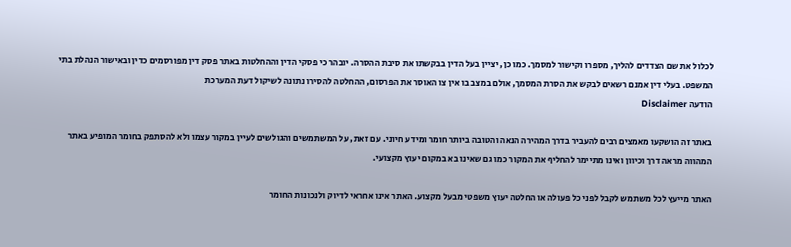לכלול את שם הצדדים להליך, מספרו וקישור למסמך. כמו כן, יציין בעל הדין בבקשתו את סיבת ההסרה. יובהר כי פסקי הדין וההחלטות באתר פסק דין מפורסמים כדין ובאישור הנהלת בתי המשפט. בעלי דין אמנם רשאים לבקש את הסרת המסמך, אולם במצב בו אין צו האוסר את הפרסום, ההחלטה להסירו נתונה לשיקול דעת המערכת
הודעה Disclaimer

באתר זה הושקעו מאמצים רבים להעביר בדרך המהירה הנאה והטובה ביותר חומר ומידע חיוני. עם זאת, על המשתמשים והגולשים לעיין במקור עצמו ולא להסתפק בחומר המופיע באתר המהווה מראה דרך וכיוון ואינו מתיימר להחליף את המקור כמו גם שאינו בא במקום יעוץ מקצועי.

האתר מייעץ לכל משתמש לקבל לפני כל פעולה או החלטה יעוץ משפטי מבעל מקצוע. האתר אינו אחראי לדיוק ולנכונות החומר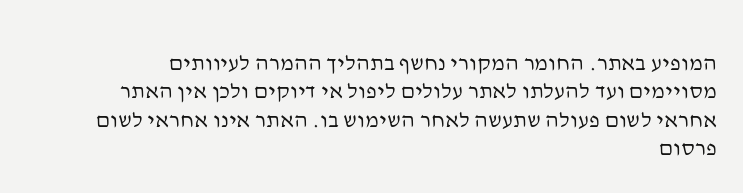המופיע באתר. החומר המקורי נחשף בתהליך ההמרה לעיוותים מסויימים ועד להעלתו לאתר עלולים ליפול אי דיוקים ולכן אין האתר אחראי לשום פעולה שתעשה לאחר השימוש בו. האתר אינו אחראי לשום פרסום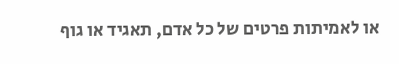או לאמיתות פרטים של כל אדם, תאגיד או גוף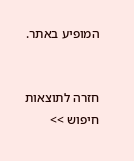המופיע באתר.


חזרה לתוצאות חיפוש >>